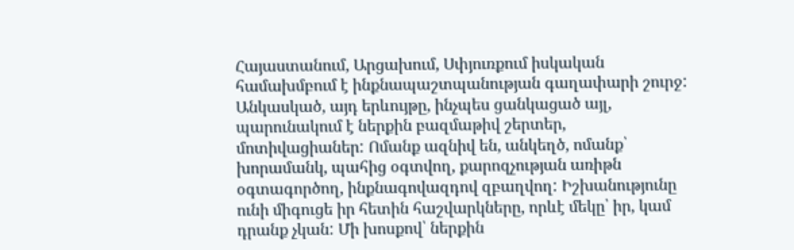Հայաստանում, Արցախում, Սփյուռքում իսկական համախմբում է ինքնապաշտպանության գաղափարի շուրջ: Անկասկած, այդ երևույթը, ինչպես ցանկացած այլ, պարունակում է ներքին բազմաթիվ շերտեր, մոտիվացիաներ: Ոմանք ազնիվ են, անկեղծ, ոմանք՝ խորամանկ, պահից օգտվող, քարոզչության առիթն օգտագործող, ինքնագովազդով զբաղվող: Իշխանությունը ունի միգուցե իր հետին հաշվարկները, որևէ մեկը՝ իր, կամ դրանք չկան: Մի խոսքով՝ ներքին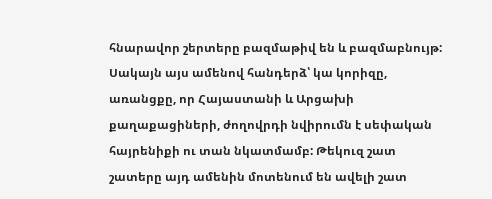հնարավոր շերտերը բազմաթիվ են և բազմաբնույթ:
Սակայն այս ամենով հանդերձ՝ կա կորիզը, առանցքը, որ Հայաստանի և Արցախի քաղաքացիների, ժողովրդի նվիրումն է սեփական հայրենիքի ու տան նկատմամբ: Թեկուզ շատ շատերը այդ ամենին մոտենում են ավելի շատ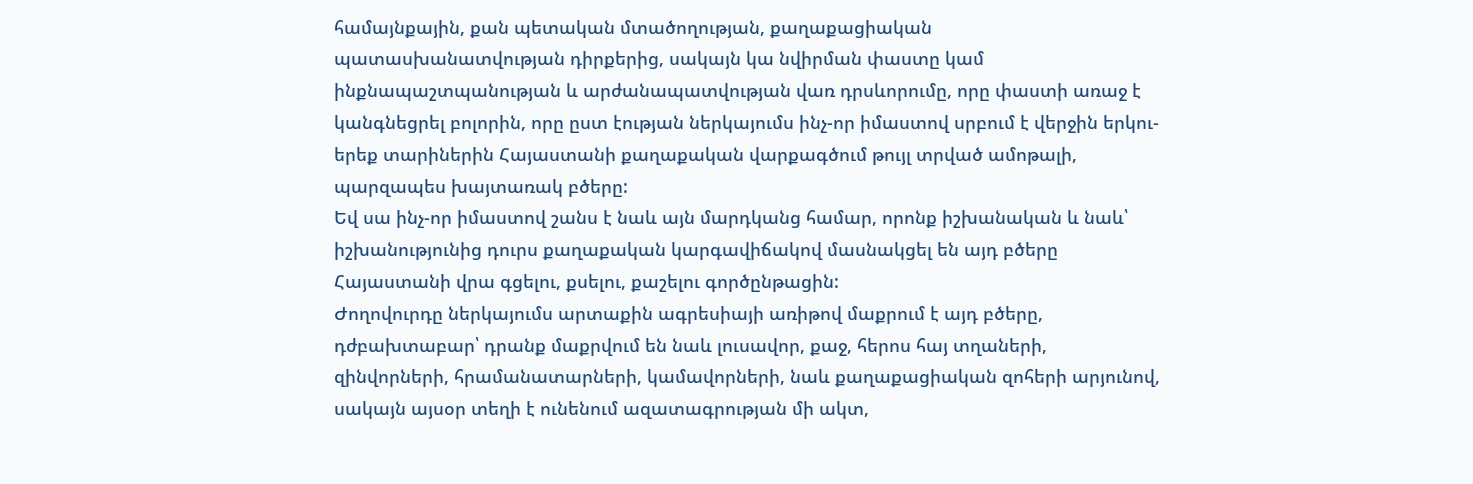համայնքային, քան պետական մտածողության, քաղաքացիական պատասխանատվության դիրքերից, սակայն կա նվիրման փաստը կամ ինքնապաշտպանության և արժանապատվության վառ դրսևորումը, որը փաստի առաջ է կանգնեցրել բոլորին, որը ըստ էության ներկայումս ինչ-որ իմաստով սրբում է վերջին երկու-երեք տարիներին Հայաստանի քաղաքական վարքագծում թույլ տրված ամոթալի, պարզապես խայտառակ բծերը:
Եվ սա ինչ-որ իմաստով շանս է նաև այն մարդկանց համար, որոնք իշխանական և նաև՝ իշխանությունից դուրս քաղաքական կարգավիճակով մասնակցել են այդ բծերը Հայաստանի վրա գցելու, քսելու, քաշելու գործընթացին:
Ժողովուրդը ներկայումս արտաքին ագրեսիայի առիթով մաքրում է այդ բծերը, դժբախտաբար՝ դրանք մաքրվում են նաև լուսավոր, քաջ, հերոս հայ տղաների, զինվորների, հրամանատարների, կամավորների, նաև քաղաքացիական զոհերի արյունով, սակայն այսօր տեղի է ունենում ազատագրության մի ակտ,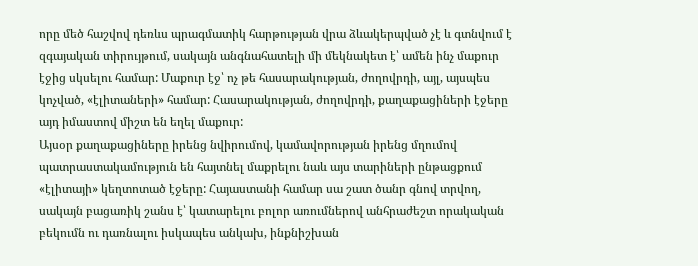որը մեծ հաշվով դեռևս պրագմատիկ հարթության վրա ձևակերպված չէ և գտնվում է զգայական տիրույթում, սակայն անգնահատելի մի մեկնակետ է՝ ամեն ինչ մաքուր էջից սկսելու համար: Մաքուր էջ՝ ոչ թե հասարակության, ժողովրդի, այլ, այսպես կոչված, «էլիտաների» համար: Հասարակության, ժողովրդի, քաղաքացիների էջերը այդ իմաստով միշտ են եղել մաքուր:
Այսօր քաղաքացիները իրենց նվիրումով, կամավորության իրենց մղումով պատրաստակամություն են հայտնել մաքրելու նաև այս տարիների ընթացքում «էլիտայի» կեղտոտած էջերը: Հայաստանի համար սա շատ ծանր գնով տրվող, սակայն բացառիկ շանս է՝ կատարելու բոլոր առումներով անհրաժեշտ որակական բեկումն ու դառնալու իսկապես անկախ, ինքնիշխան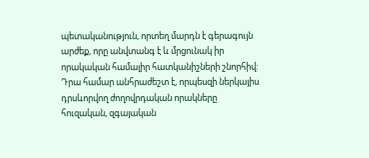պետականություն, որտեղ մարդն է գերագույն արժեք, որը անվտանգ է և մրցունակ իր որակական համալիր հատկանիշների շնորհիվ:
Դրա համար անհրաժեշտ է, որպեսզի ներկայիս դրսևորվող ժողովրդական որակները հուզական, զգայական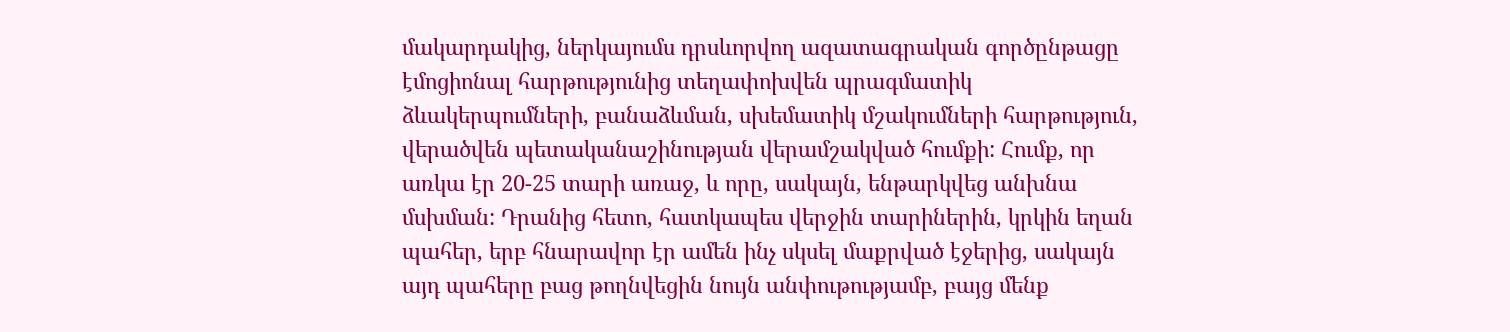մակարդակից, ներկայումս դրսևորվող ազատագրական գործընթացը էմոցիոնալ հարթությունից տեղափոխվեն պրագմատիկ ձևակերպումների, բանաձևման, սխեմատիկ մշակումների հարթություն, վերածվեն պետականաշինության վերամշակված հումքի: Հումք, որ առկա էր 20-25 տարի առաջ, և որը, սակայն, ենթարկվեց անխնա մսխման: Դրանից հետո, հատկապես վերջին տարիներին, կրկին եղան պահեր, երբ հնարավոր էր ամեն ինչ սկսել մաքրված էջերից, սակայն այդ պահերը բաց թողնվեցին նույն անփութությամբ, բայց մենք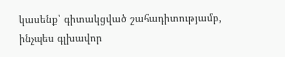կասենք՝ գիտակցված շահադիտությամբ, ինչպես գլխավոր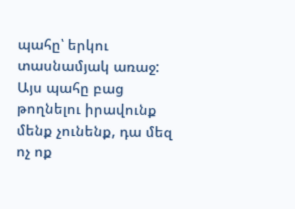պահը՝ երկու տասնամյակ առաջ:
Այս պահը բաց թողնելու իրավունք մենք չունենք, դա մեզ ոչ ոք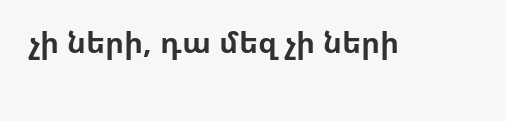չի ների, դա մեզ չի ների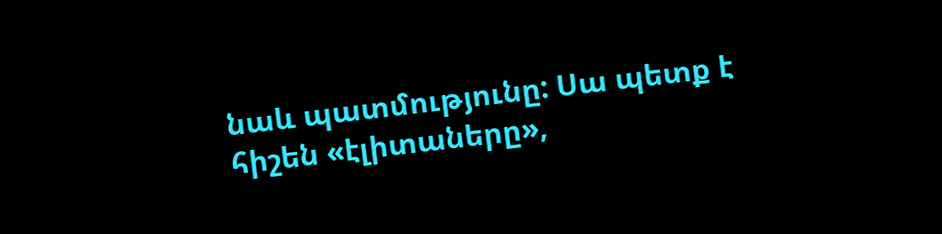նաև պատմությունը: Սա պետք է հիշեն «էլիտաները»,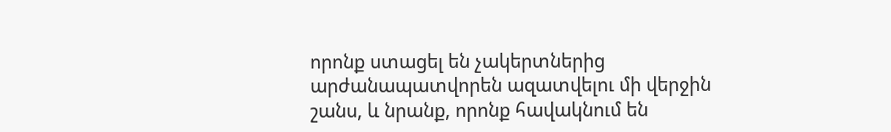որոնք ստացել են չակերտներից արժանապատվորեն ազատվելու մի վերջին շանս, և նրանք, որոնք հավակնում են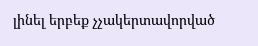լինել երբեք չչակերտավորված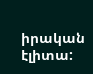իրական էլիտա: